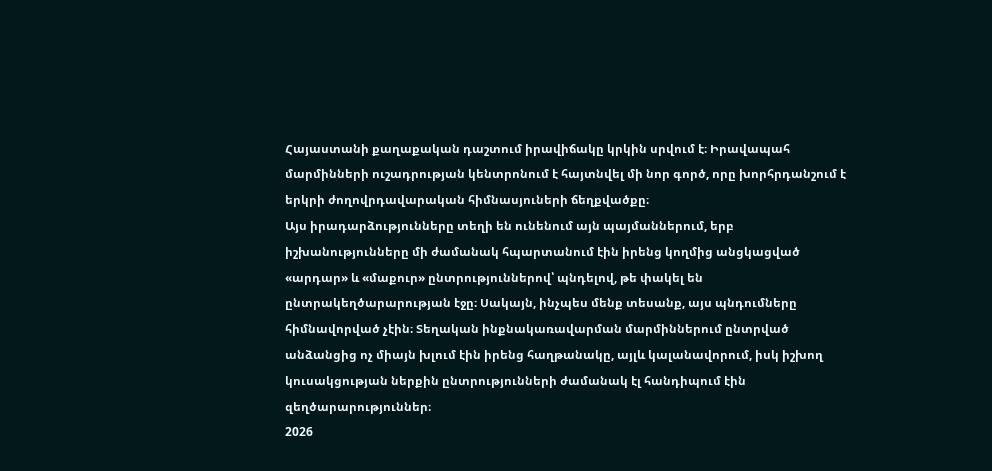Հայաստանի քաղաքական դաշտում իրավիճակը կրկին սրվում է։ Իրավապահ մարմինների ուշադրության կենտրոնում է հայտնվել մի նոր գործ, որը խորհրդանշում է երկրի ժողովրդավարական հիմնասյուների ճեղքվածքը։
Այս իրադարձությունները տեղի են ունենում այն պայմաններում, երբ իշխանությունները մի ժամանակ հպարտանում էին իրենց կողմից անցկացված «արդար» և «մաքուր» ընտրություններով՝ պնդելով, թե փակել են ընտրակեղծարարության էջը։ Սակայն, ինչպես մենք տեսանք, այս պնդումները հիմնավորված չէին։ Տեղական ինքնակառավարման մարմիններում ընտրված անձանցից ոչ միայն խլում էին իրենց հաղթանակը, այլև կալանավորում, իսկ իշխող կուսակցության ներքին ընտրությունների ժամանակ էլ հանդիպում էին զեղծարարություններ։
2026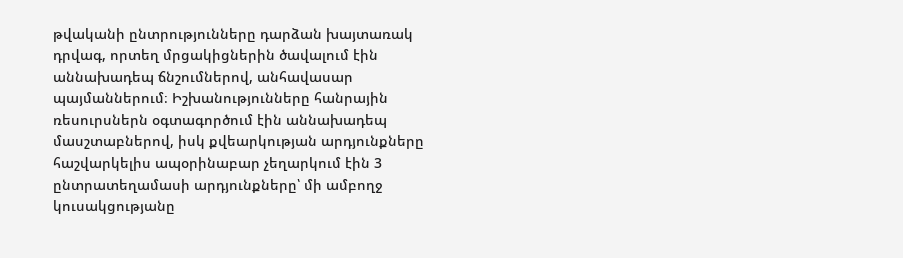թվականի ընտրությունները դարձան խայտառակ դրվագ, որտեղ մրցակիցներին ծավալում էին աննախադեպ ճնշումներով, անհավասար պայմաններում։ Իշխանությունները հանրային ռեսուրսներն օգտագործում էին աննախադեպ մասշտաբներով, իսկ քվեարկության արդյունքները հաշվարկելիս ապօրինաբար չեղարկում էին 3 ընտրատեղամասի արդյունքները՝ մի ամբողջ կուսակցությանը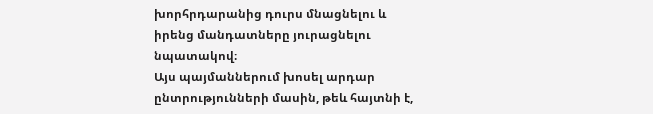խորհրդարանից դուրս մնացնելու և իրենց մանդատները յուրացնելու նպատակով։
Այս պայմաններում խոսել արդար ընտրությունների մասին, թեև հայտնի է,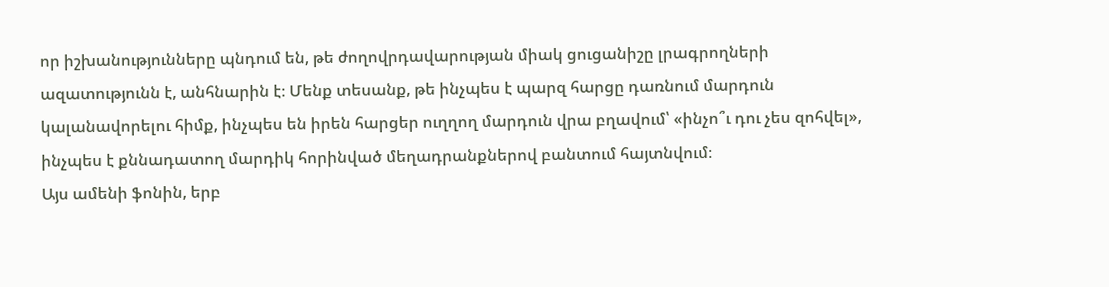որ իշխանությունները պնդում են, թե ժողովրդավարության միակ ցուցանիշը լրագրողների ազատությունն է, անհնարին է։ Մենք տեսանք, թե ինչպես է պարզ հարցը դառնում մարդուն կալանավորելու հիմք, ինչպես են իրեն հարցեր ուղղող մարդուն վրա բղավում՝ «ինչո՞ւ դու չես զոհվել», ինչպես է քննադատող մարդիկ հորինված մեղադրանքներով բանտում հայտնվում։
Այս ամենի ֆոնին, երբ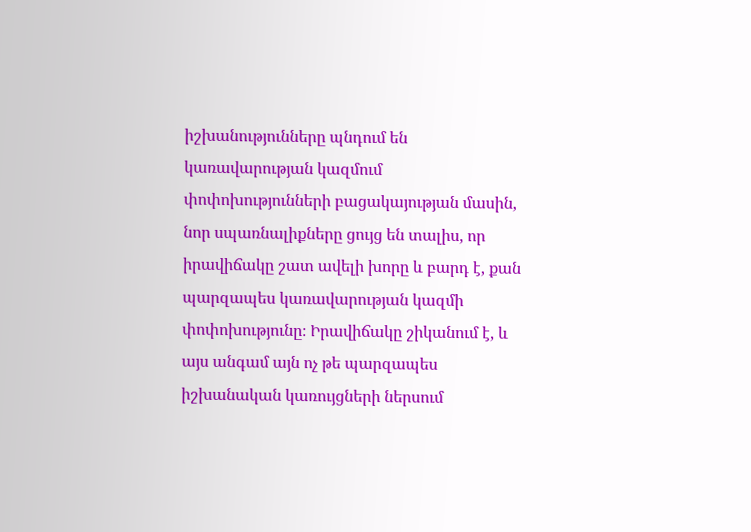իշխանությունները պնդում են կառավարության կազմում փոփոխությունների բացակայության մասին, նոր սպառնալիքները ցույց են տալիս, որ իրավիճակը շատ ավելի խորը և բարդ է, քան պարզապես կառավարության կազմի փոփոխությունը։ Իրավիճակը շիկանում է, և այս անգամ այն ոչ թե պարզապես իշխանական կառույցների ներսում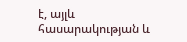է, այլև հասարակության և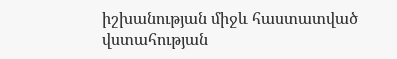իշխանության միջև հաստատված վստահության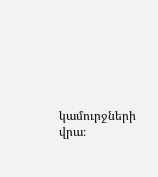կամուրջների վրա։